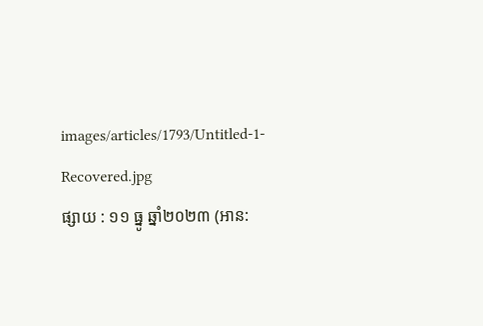images/articles/1793/Untitled-1-Recovered.jpg
ផ្សាយ : ១១ ធ្នូ ឆ្នាំ២០២៣ (អាន: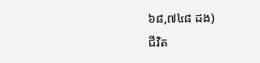៦៨,៧៤៨ ដង)
ជីវិត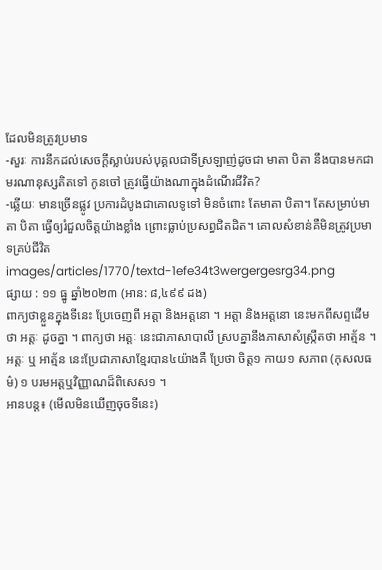ដែលមិនត្រូវប្រមាទ
-សួរៈ ការនឹកដល់សេចក្ដីស្លាប់របស់បុគ្គលជាទីស្រឡាញ់ដូចជា មាតា បិតា នឹងបានមកជាមរណានុស្សតិតទៅ កូនចៅ ត្រូវធ្វើយ៉ាងណាក្នុងដំណើរជីវិត?
-ឆ្លើយៈ មានច្រើនផ្លូវ ប្រការដំបូងជាគោលទូទៅ មិនចំពោះ តែមាតា បិតា។ តែសម្រាប់មាតា បិតា ធ្វើឲ្យរំជួលចិត្តយ៉ាងខ្លាំង ព្រោះធ្លាប់ប្រសព្ធជិតដិត។ គោលសំខាន់គឺមិនត្រូវប្រមាទគ្រប់ជីវិត
images/articles/1770/textd-1efe34t3wergergesrg34.png
ផ្សាយ : ១១ ធ្នូ ឆ្នាំ២០២៣ (អាន: ៨,៤៩៩ ដង)
ពាក្យថាខ្លួនក្នុងទីនេះ ប្រែចេញពី អត្តា និងអត្តនោ ។ អត្តា និងអត្តនោ នេះមកពីសព្ទដើមថា អត្តៈ ដូចគ្នា ។ ពាក្យថា អត្តៈ នេះជាភាសាបាលី ស្របគ្នានឹងភាសាសំស្រ្កឹតថា អាត្ម័ន ។ អត្តៈ ឬ អាត្ម័ន នេះប្រែជាភាសាខ្មែរបាន៤យ៉ាងគឺ ប្រែថា ចិត្ត១ កាយ១ សភាព (កុសលធម៌) ១ បរមអត្តឬវិញ្ញាណដ៏ពិសេស១ ។
អានបន្ត៖ (មើលមិនឃើញចុចទីនេះ)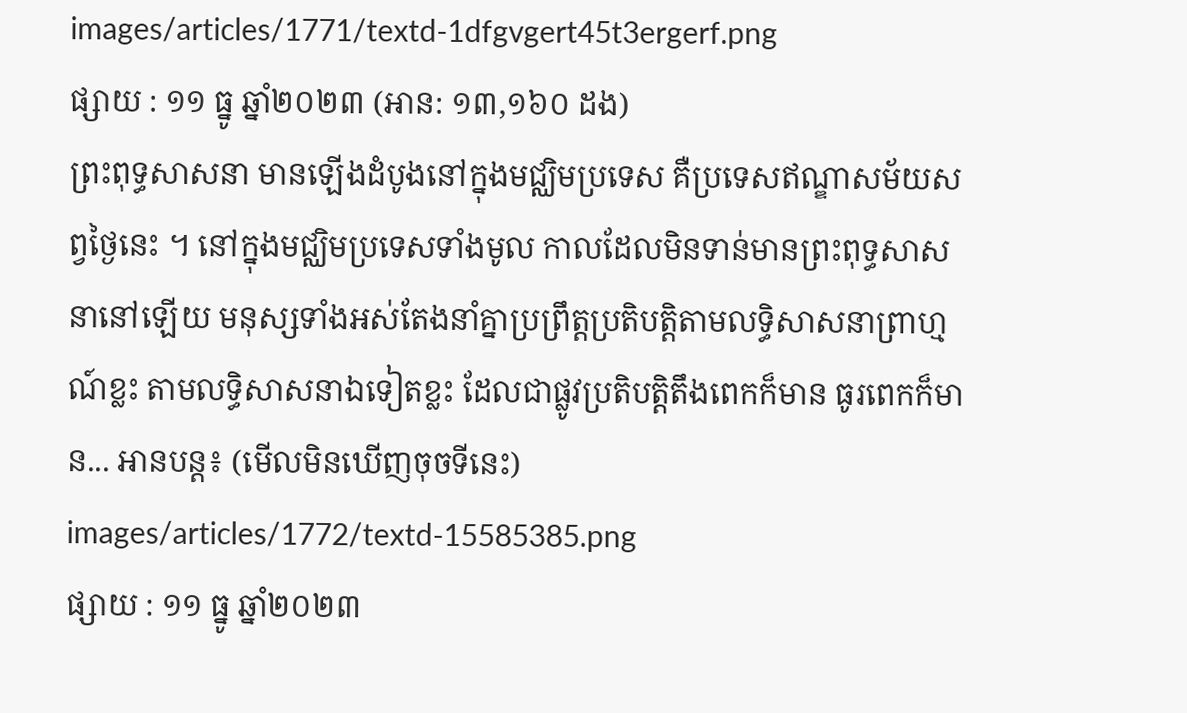images/articles/1771/textd-1dfgvgert45t3ergerf.png
ផ្សាយ : ១១ ធ្នូ ឆ្នាំ២០២៣ (អាន: ១៣,១៦០ ដង)
ព្រះពុទ្ធសាសនា មានឡើងដំបូងនៅក្នុងមជ្ឈិមប្រទេស គឺប្រទេសឥណ្ឌាសម័យសព្វថ្ងៃនេះ ។ នៅក្នុងមជ្ឈិមប្រទេសទាំងមូល កាលដែលមិនទាន់មានព្រះពុទ្ធសាសនានៅឡើយ មនុស្សទាំងអស់តែងនាំគ្នាប្រព្រឹត្តប្រតិបត្តិតាមលទ្ធិសាសនាព្រាហ្មណ៍ខ្លះ តាមលទ្ធិសាសនាឯទៀតខ្លះ ដែលជាផ្លូវប្រតិបត្តិតឹងពេកក៏មាន ធូរពេកក៏មាន... អានបន្ត៖ (មើលមិនឃើញចុចទីនេះ)
images/articles/1772/textd-15585385.png
ផ្សាយ : ១១ ធ្នូ ឆ្នាំ២០២៣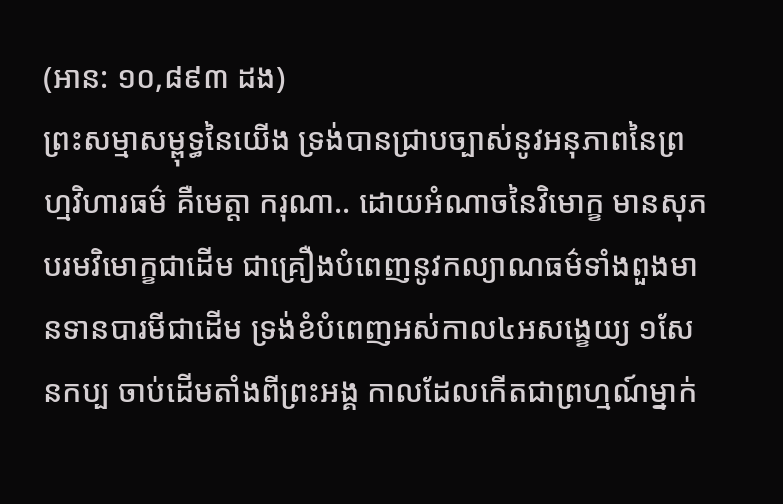(អាន: ១០,៨៩៣ ដង)
ព្រះសម្មាសម្ពុទ្ធនៃយើង ទ្រង់បានជ្រាបច្បាស់នូវអនុភាពនៃព្រហ្មវិហារធម៌ គឺមេត្តា ករុណា.. ដោយអំណាចនៃវិមោក្ខ មានសុភបរមវិមោក្ខជាដើម ជាគ្រឿងបំពេញនូវកល្យាណធម៌ទាំងពួងមានទានបារមីជាដើម ទ្រង់ខំបំពេញអស់កាល៤អសង្ខេយ្យ ១សែនកប្ប ចាប់ដើមតាំងពីព្រះអង្គ កាលដែលកើតជាព្រហ្មណ៍ម្នាក់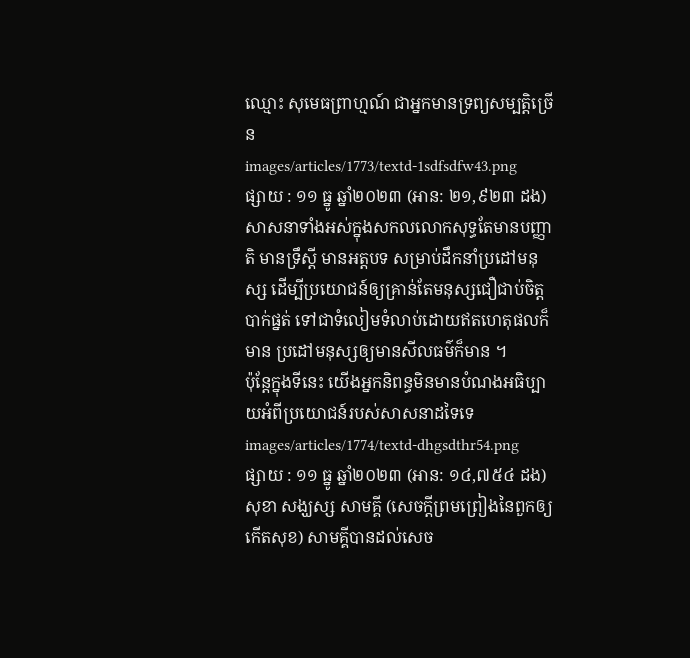ឈ្មោះ សុមេធព្រាហ្មណ៍ ជាអ្នកមានទ្រព្យសម្បត្តិច្រើន
images/articles/1773/textd-1sdfsdfw43.png
ផ្សាយ : ១១ ធ្នូ ឆ្នាំ២០២៣ (អាន: ២១,៩២៣ ដង)
សាសនាទាំងអស់ក្នុងសកលលោកសុទ្ធតែមានបញ្ញាតិ មានទ្រឹស្តី មានអត្តបទ សម្រាប់ដឹកនាំប្រដៅមនុស្ស ដើម្បីប្រយោជន៍ឲ្យគ្រាន់តែមនុស្សជឿជាប់ចិត្តបាក់ផ្នត់ ទៅជាទំលៀមទំលាប់ដោយឥតហេតុផលក៏មាន ប្រដៅមនុស្សឲ្យមានសីលធម៌ក៏មាន ។
ប៉ុន្តែក្នុងទីនេះ យើងអ្នកនិពន្ធមិនមានបំណងអធិប្បាយអំពីប្រយោជន៍របស់សាសនាដទៃទេ
images/articles/1774/textd-dhgsdthr54.png
ផ្សាយ : ១១ ធ្នូ ឆ្នាំ២០២៣ (អាន: ១៤,៧៥៤ ដង)
សុខា សង្ឃស្ស សាមគ្គី (សេចក្តីព្រមព្រៀងនៃពួកឲ្យកើតសុខ) សាមគ្គីបានដល់សេច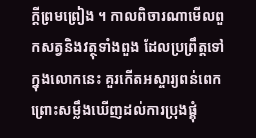ក្តីព្រមព្រៀង ។ កាលពិចារណាមើលពួកសត្វនិងវត្ថុទាំងពួង ដែលប្រព្រឹត្តទៅក្នុងលោកនេះ គួរកើតអស្ចារ្យពន់ពេក ព្រោះសម្លឹងឃើញដល់ការប្រុងផ្គុំ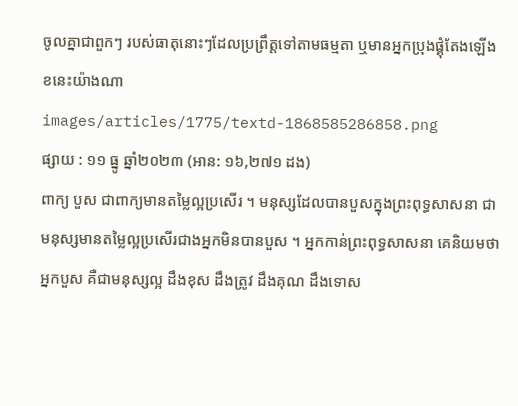ចូលគ្នាជាពួកៗ របស់ធាតុនោះៗដែលប្រព្រឹត្តទៅតាមធម្មតា ឬមានអ្នកប្រុងផ្គុំតែងឡើង ខនេះយ៉ាងណា
images/articles/1775/textd-1868585286858.png
ផ្សាយ : ១១ ធ្នូ ឆ្នាំ២០២៣ (អាន: ១៦,២៧១ ដង)
ពាក្យ បួស ជាពាក្យមានតម្លៃល្អប្រសើរ ។ មនុស្សដែលបានបួសក្នុងព្រះពុទ្ធសាសនា ជាមនុស្សមានតម្លៃល្អប្រសើរជាងអ្នកមិនបានបួស ។ អ្នកកាន់ព្រះពុទ្ធសាសនា គេនិយមថា អ្នកបួស គឺជាមនុស្សល្អ ដឹងខុស ដឹងត្រូវ ដឹងគុណ ដឹងទោស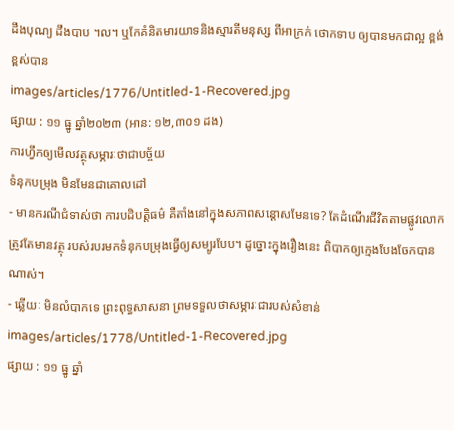ដឹងបុណ្យ ដឹងបាប ។ល។ ឬកែគំនិតមារយាទនិងស្មារតីមនុស្ស ពីអាក្រក់ ថោកទាប ឲ្យបានមកជាល្អ ខ្ពង់ខ្ពស់បាន
images/articles/1776/Untitled-1-Recovered.jpg
ផ្សាយ : ១១ ធ្នូ ឆ្នាំ២០២៣ (អាន: ១២,៣០១ ដង)
ការហ្វឹកឲ្យមើលវត្ថុសម្ភារៈថាជាបច្ច័យ
ទំនុកបម្រុង មិនមែនជាគោលដៅ
- មានករណីជំទាស់ថា ការបដិបត្តិធម៌ គឺតាំងនៅក្នុងសភាពសន្ដោសមែនទេ? តែដំណើរជីវិតតាមផ្លូវលោក ត្រូវតែមានវត្ថុ របស់របរមកទំនុកបម្រុងធ្វើឲ្យសម្បូរបែប។ ដូច្នោះក្នុងរឿងនេះ ពិបាកឲ្យក្មេងបែងចែកបានណាស់។
- ឆ្លើយៈ មិនលំបាកទេ ព្រះពុទ្ធសាសនា ព្រមទទួលថាសម្ភារៈជារបស់សំខាន់
images/articles/1778/Untitled-1-Recovered.jpg
ផ្សាយ : ១១ ធ្នូ ឆ្នាំ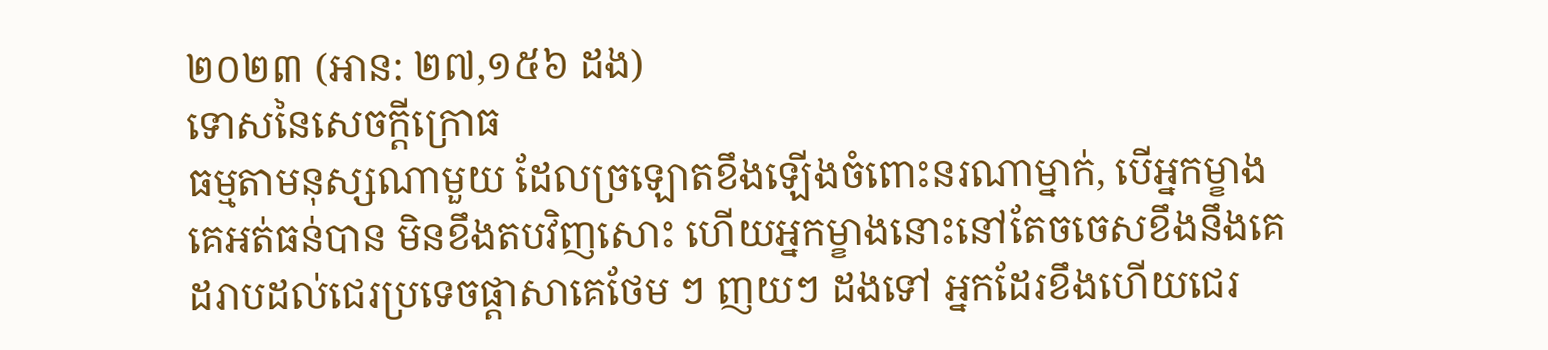២០២៣ (អាន: ២៧,១៥៦ ដង)
ទោសនៃសេចក្ដីក្រោធ
ធម្មតាមនុស្សណាមួយ ដែលច្រឡោតខឹងឡើងចំពោះនរណាម្នាក់, បើអ្នកម្ខាងគេអត់ធន់បាន មិនខឹងតបវិញសោះ ហើយអ្នកម្ខាងនោះនៅតែចចេសខឹងនឹងគេ ដរាបដល់ជេរប្រទេចផ្ដាសាគេថែម ៗ ញយៗ ដងទៅ អ្នកដែរខឹងហើយជេរ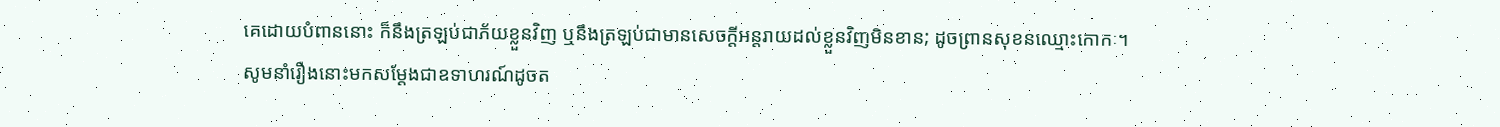គេដោយបំពាននោះ ក៏នឹងត្រឡប់ជាភ័យខ្លួនវិញ ឬនឹងត្រឡប់ជាមានសេចក្ដីអន្តរាយដល់ខ្លួនវិញមិនខាន; ដូចព្រានសុខនឈ្មោះកោកៈ។
សូមនាំរឿងនោះមកសម្ដែងជាឧទាហរណ៍ដូចត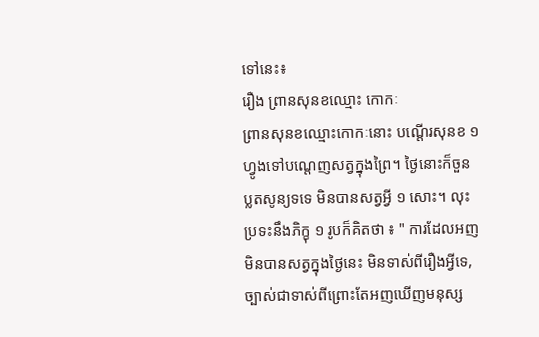ទៅនេះ៖
រឿង ព្រានសុនខឈ្មោះ កោកៈ
ព្រានសុនខឈ្មោះកោកៈនោះ បណ្ដើរសុនខ ១ ហ្វូងទៅបណ្ដេញសត្វក្នុងព្រៃ។ ថ្ងៃនោះក៏ចួនប្លតសូន្យទទេ មិនបានសត្វអ្វី ១ សោះ។ លុះប្រទះនឹងភិក្ខុ ១ រូបក៏គិតថា ៖ " ការដែលអញមិនបានសត្វក្នុងថ្ងៃនេះ មិនទាស់ពីរឿងអ្វីទេ, ច្បាស់ជាទាស់ពីព្រោះតែអញឃើញមនុស្ស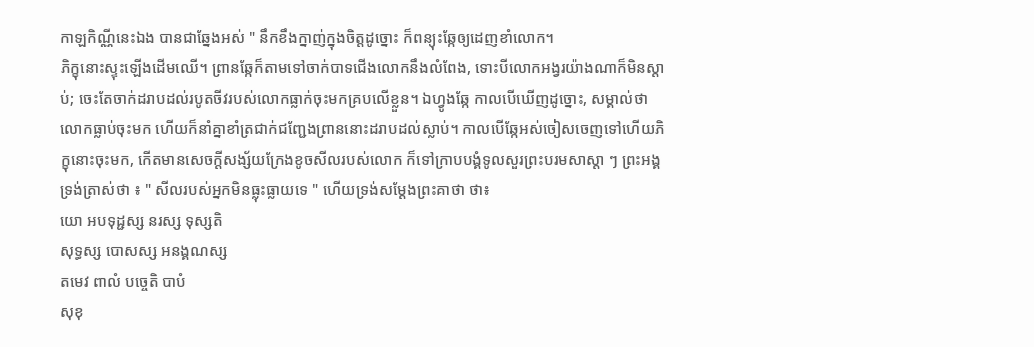កាឡកិណ្ណីនេះឯង បានជាឆ្នែងអស់ " នឹកខឹងក្នាញ់ក្នុងចិត្តដូច្នោះ ក៏ពន្យុះឆ្កែឲ្យដេញខាំលោក។
ភិក្ខុនោះស្ទុះឡើងដើមឈើ។ ព្រានឆ្កែក៏តាមទៅចាក់បាទជើងលោកនឹងលំពែង, ទោះបីលោកអង្វរយ៉ាងណាក៏មិនស្ដាប់; ចេះតែចាក់ដរាបដល់របូតចីវរបស់លោកធ្លាក់ចុះមកគ្របលើខ្លួន។ ឯហ្វូងឆ្កែ កាលបើឃើញដូច្នោះ, សម្គាល់ថាលោកធ្លាប់ចុះមក ហើយក៏នាំគ្នាខាំត្រជាក់ជញ្ជែងព្រាននោះដរាបដល់ស្លាប់។ កាលបើឆ្កែអស់ចៀសចេញទៅហើយភិក្ខុនោះចុះមក, កើតមានសេចក្ដីសង្ស័យក្រែងខូចសីលរបស់លោក ក៏ទៅក្រាបបង្គំទូលសួរព្រះបរមសាស្ដា ៗ ព្រះអង្គទ្រង់ត្រាស់ថា ៖ " សីលរបស់អ្នកមិនធ្លុះធ្លាយទេ " ហើយទ្រង់សម្ដែងព្រះគាថា ថា៖
យោ អបទុដ្ជស្ស នរស្ស ទុស្សតិ
សុទ្ធស្ស បោសស្ស អនង្គណស្ស
តមេវ ពាលំ បច្ចេតិ បាបំ
សុខុ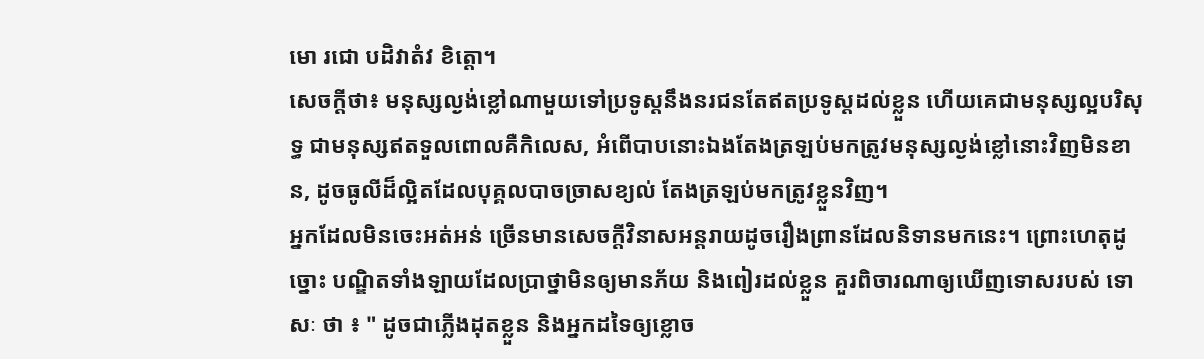មោ រជោ បដិវាតំវ ខិត្តោ។
សេចក្ដីថា៖ មនុស្សល្ងង់ខ្លៅណាមួយទៅប្រទូស្ដនឹងនរជនតែឥតប្រទូស្ដដល់ខ្លួន ហើយគេជាមនុស្សល្អបរិសុទ្ធ ជាមនុស្សឥតទួលពោលគឺកិលេស, អំពើបាបនោះឯងតែងត្រឡប់មកត្រូវមនុស្សល្ងង់ខ្លៅនោះវិញមិនខាន, ដូចធូលីដ៏ល្អិតដែលបុគ្គលបាចច្រាសខ្យល់ តែងត្រឡប់មកត្រូវខ្លួនវិញ។
អ្នកដែលមិនចេះអត់អន់ ច្រើនមានសេចក្ដីវិនាសអន្តរាយដូចរឿងព្រានដែលនិទានមកនេះ។ ព្រោះហេតុដូច្នោះ បណ្ឌិតទាំងឡាយដែលប្រាថ្នាមិនឲ្យមានភ័យ និងពៀរដល់ខ្លួន គួរពិចារណាឲ្យឃើញទោសរបស់ ទោសៈ ថា ៖ " ដូចជាភ្លើងដុតខ្លួន និងអ្នកដទៃឲ្យខ្លោច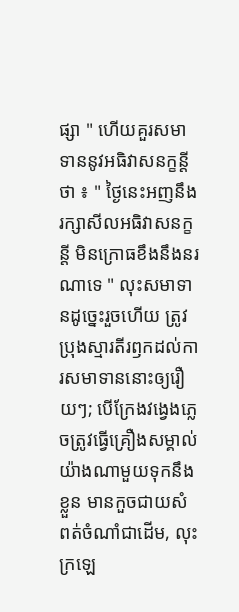ផ្សា " ហើយគួរសមាទាននូវអធិវាសនក្ខន្តី ថា ៖ " ថ្ងៃនេះអញនឹងរក្សាសីលអធិវាសនក្ខន្តី មិនក្រោធខឹងនឹងនរណាទេ " លុះសមាទានដូច្នេះរួចហើយ ត្រូវប្រុងស្មារតីរឭកដល់ការសមាទាននោះឲ្យរឿយៗ; បើក្រែងវង្វេងភ្លេចត្រូវធ្វើគ្រឿងសម្គាល់យ៉ាងណាមួយទុកនឹងខ្លួន មានកួចជាយសំពត់ចំណាំជាដើម, លុះក្រឡេ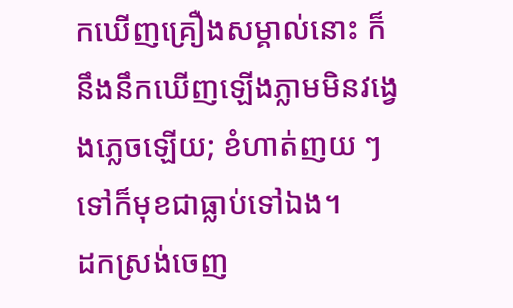កឃើញគ្រឿងសម្គាល់នោះ ក៏នឹងនឹកឃើញឡើងភ្លាមមិនវង្វេងភ្លេចឡើយ; ខំហាត់ញយ ៗ ទៅក៏មុខជាធ្លាប់ទៅឯង។
ដកស្រង់ចេញ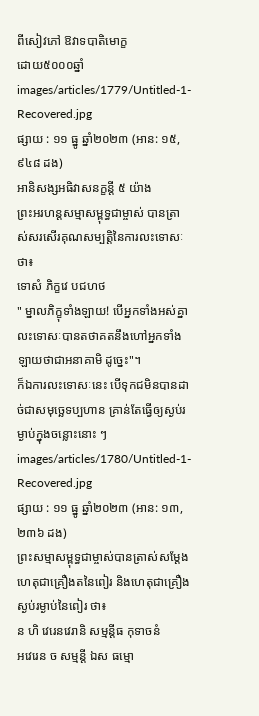ពីសៀវភៅ ឱវាទបាតិមោក្ខ
ដោយ៥០០០ឆ្នាំ
images/articles/1779/Untitled-1-Recovered.jpg
ផ្សាយ : ១១ ធ្នូ ឆ្នាំ២០២៣ (អាន: ១៥,៩៤៨ ដង)
អានិសង្សអធិវាសនក្ខន្តី ៥ យ៉ាង
ព្រះអរហន្តសម្មាសម្ពុទ្ធជាម្ចាស់ បានត្រាស់សរសើរគុណសម្បត្តិនៃការលះទោសៈថា៖
ទោសំ ភិក្ខវេ បជហថ
" ម្នាលភិក្ខុទាំងឡាយ! បើអ្នកទាំងអស់គ្នាលះទោសៈបានតថាគតនឹងហៅអ្នកទាំងឡាយថាជាអនាគាមិ ដូច្នេះ"។
ក៏ឯការលះទោសៈនេះ បើទុកជមិនបានដាច់ជាសមុច្ឆេទប្បហាន គ្រាន់តែធ្វើឲ្យស្ងប់រម្ងាប់ក្នុងចន្លោះនោះ ៗ
images/articles/1780/Untitled-1-Recovered.jpg
ផ្សាយ : ១១ ធ្នូ ឆ្នាំ២០២៣ (អាន: ១៣,២៣៦ ដង)
ព្រះសម្មាសម្ពុទ្ធជាម្ចាស់បានត្រាស់សម្ដែង ហេតុជាគ្រឿងតនៃពៀរ និងហេតុជាគ្រឿងស្ងប់រម្ងាប់នៃពៀរ ថា៖
ន ហិ វេរេនវេរានិ សម្មន្តីធ កុទាចនំ
អវេរេន ច សម្មន្តី ឯស ធម្មោ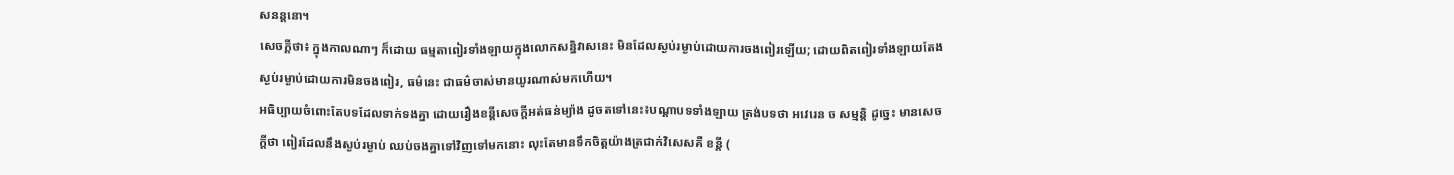សនន្តនោ។
សេចក្ដីថា៖ ក្នុងកាលណាៗ ក៏ដោយ ធម្មតាពៀរទាំងឡាយក្នុងលោកសន្និវាសនេះ មិនដែលស្ងប់រម្ងាប់ដោយការចងពៀរឡើយ; ដោយពិតពៀរទាំងឡាយតែងស្ងប់រម្ងាប់ដោយការមិនចងពៀរ, ធម៌នេះ ជាធម៌ចាស់មានយូរណាស់មកហើយ។
អធិប្បាយចំពោះតែបទដែលទាក់ទងគ្នា ដោយរឿងខន្តីសេចក្ដីអត់ធន់ម្យ៉ាង ដូចតទៅនេះ៖បណ្ដាបទទាំងឡាយ ត្រង់បទថា អវេរេន ច សម្មន្តិ ដូច្នេះ មានសេចក្ដីថា ពៀរដែលនឹងស្ងប់រម្ងាប់ ឈប់ចងគ្នាទៅវិញទៅមកនោះ លុះតែមានទឹកចិត្តយ៉ាងត្រជាក់វិសេសគឺ ខន្តី (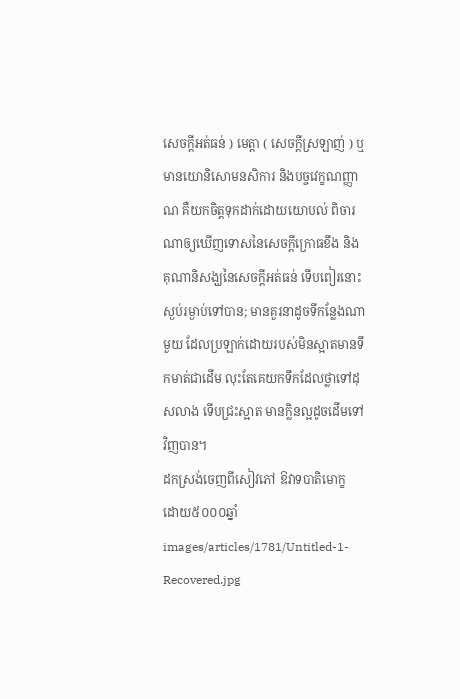សេចក្ដីអត់ធន់ ) មេត្តា ( សេចក្ដីស្រឡាញ់ ) ឬមានយោនិសោមនសិការ និងបច្ចវេក្ខណញ្ញាណ គឺយកចិត្តទុកដាក់ដោយយោបល់ ពិចារណាឲ្យឃើញទោសនៃសេចក្ដីក្រោធខឹង និង គុណានិសង្ឃនៃសេចក្ដីអត់ធន់ ទើបពៀរនោះស្ងប់រម្ងាប់ទៅបាន; មានគួរនាដូចទីកន្លែងណាមួយ ដែលប្រឡាក់ដោយរបស់មិនស្អាតមានទឹកមាត់ជាដើម លុះតែគេយកទឹកដែលថ្លាទៅដុសលាង ទើបជ្រះស្អាត មានក្លិនល្អដូចដើមទៅវិញបាន។
ដកស្រង់ចេញពីសៀវភៅ ឱវាទបាតិមោក្ខ
ដោយ៥០០០ឆ្នាំ
images/articles/1781/Untitled-1-Recovered.jpg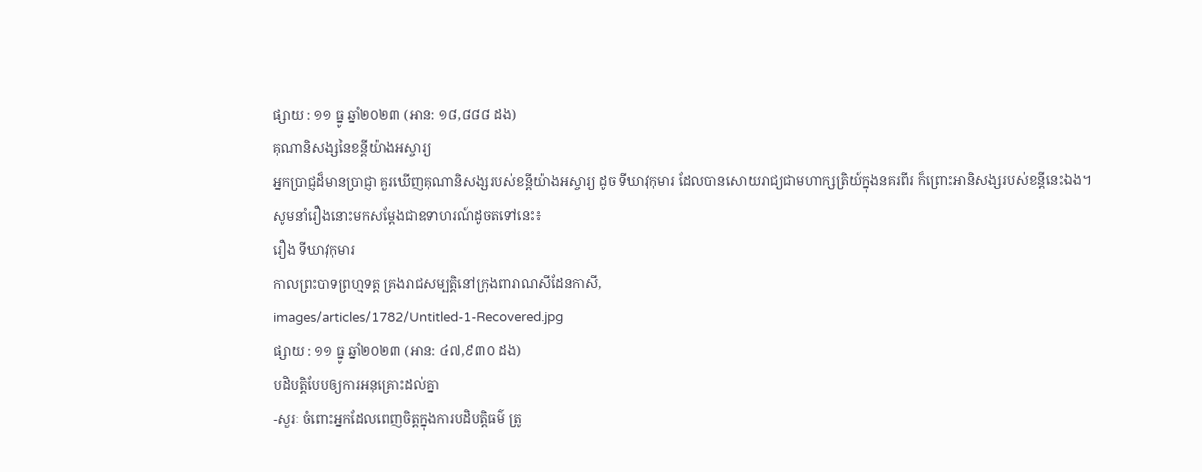ផ្សាយ : ១១ ធ្នូ ឆ្នាំ២០២៣ (អាន: ១៨,៨៨៨ ដង)
គុណានិសង្សនៃខន្តីយ៉ាងអស្ចារ្យ
អ្នកប្រាជ្ញដ៏មានប្រាជ្ញា គួរឃើញគុណានិសង្សរបស់ខន្តីយ៉ាងអស្ចារ្យ ដូច ទីឃាវុកុមារ ដែលបានសោយរាជ្យជាមហាក្សត្រិយ៍ក្នុងនគរពីរ ក៏ព្រោះអានិសង្សរបស់ខន្តីនេះឯង។
សូមនាំរឿងនោះមកសម្ដែងជាឧទាហរណ៍ដូចតទៅនេះ៖
រឿង ទីឃាវុកុមារ
កាលព្រះបាទព្រហ្មទត្ត គ្រងរាជសម្បត្តិនៅក្រុងពារាណសីដែនកាសី,
images/articles/1782/Untitled-1-Recovered.jpg
ផ្សាយ : ១១ ធ្នូ ឆ្នាំ២០២៣ (អាន: ៤៧,៩៣០ ដង)
បដិបត្តិបែបឲ្យការអនុគ្រោះដល់គ្នា
-សួរៈ ចំពោះអ្នកដែលពេញចិត្តក្នុងការបដិបត្តិធម៌ ត្រូ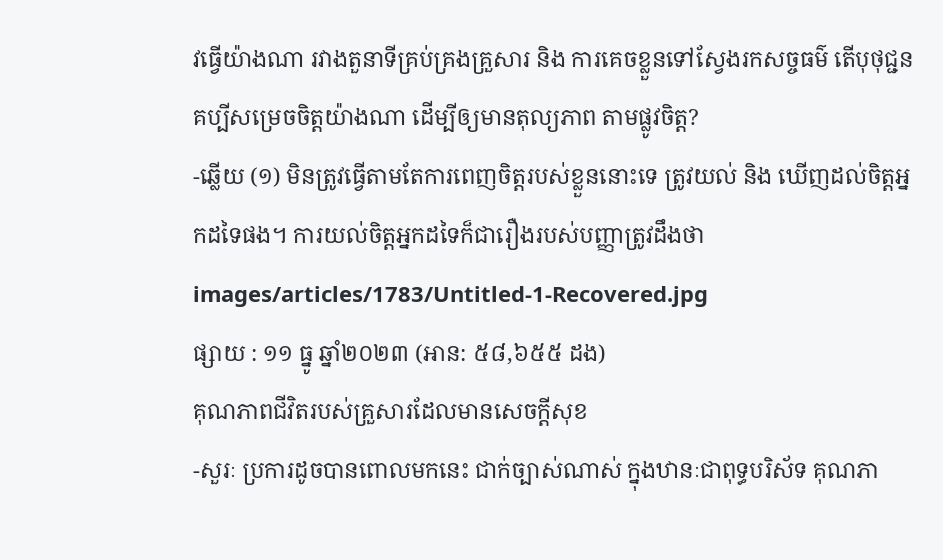វធ្វើយ៉ាងណា រវាងតួនាទីគ្រប់គ្រងគ្រួសារ និង ការគេចខ្លួនទៅស្វែងរកសច្ចធម៌ តើបុថុជ្ជនគប្បីសម្រេចចិត្តយ៉ាងណា ដើម្បីឲ្យមានតុល្យភាព តាមផ្លូវចិត្ត?
-ឆ្លើយ (១) មិនត្រូវធ្វើតាមតែការពេញចិត្តរបស់ខ្លួននោះទេ ត្រូវយល់ និង ឃើញដល់ចិត្តអ្នកដទៃផង។ ការយល់ចិត្តអ្នកដទៃក៏ជារឿងរបស់បញ្ញាត្រូវដឹងថា
images/articles/1783/Untitled-1-Recovered.jpg
ផ្សាយ : ១១ ធ្នូ ឆ្នាំ២០២៣ (អាន: ៥៨,៦៥៥ ដង)
គុណភាពជីវិតរបស់គ្រួសារដែលមានសេចក្ដីសុខ
-សួរៈ ប្រការដូចបានពោលមកនេះ ជាក់ច្បាស់ណាស់ ក្នុងឋានៈជាពុទ្ធបរិស័ទ គុណភា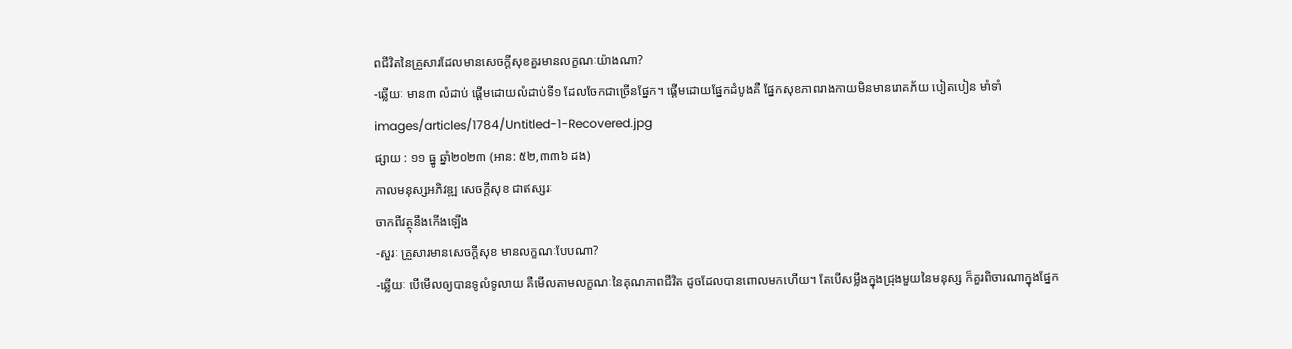ពជីវិតនៃគ្រួសារដែលមានសេចក្ដីសុខគួរមានលក្ខណៈយ៉ាងណា?
-ឆ្លើយៈ មាន៣ លំដាប់ ផ្ដើមដោយលំដាប់ទី១ ដែលចែកជាច្រើនផ្នែក។ ផ្ដើមដោយផ្នែកដំបូងគឺ ផ្នែកសុខភាពរាងកាយមិនមានរោគភ័យ បៀតបៀន មាំទាំ
images/articles/1784/Untitled-1-Recovered.jpg
ផ្សាយ : ១១ ធ្នូ ឆ្នាំ២០២៣ (អាន: ៥២,៣៣៦ ដង)
កាលមនុស្សអភិវឌ្ឍ សេចក្ដីសុខ ជាឥស្សរៈ
ចាកពីវត្ថុនឹងកើងឡើង
-សួរៈ គ្រួសារមានសេចក្ដីសុខ មានលក្ខណៈបែបណា?
-ឆ្លើយៈ បើមើលឲ្យបានទូលំទូលាយ គឺមើលតាមលក្ខណៈនៃគុណភាពជីវិត ដូចដែលបានពោលមកហើយ។ តែបើសម្លឹងក្នុងជ្រុងមួយនៃមនុស្ស ក៏គួរពិចារណាក្នុងផ្នែក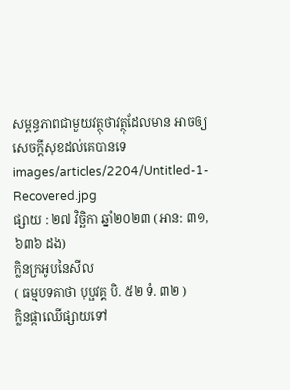សម្ពន្ធភាពជាមួយវត្ថុថាវត្ថុដែលមាន អាចឲ្យសេចក្ដីសុខដល់គេបានទេ
images/articles/2204/Untitled-1-Recovered.jpg
ផ្សាយ : ២៧ វិច្ឆិកា ឆ្នាំ២០២៣ (អាន: ៣១,៦៣៦ ដង)
ក្លិនក្រអូបនៃសីល
( ធម្មបទគាថា បុប្ផវគ្គ បិ. ៥២ ទំ. ៣២ )
ក្លិនផ្កាឈើផ្សាយទៅ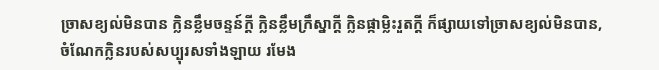ច្រាសខ្យល់មិនបាន ក្លិនខ្លឹមចន្ទន៍ក្តី ក្លិនខ្លឹមក្រឹស្នាក្តី ក្លិនផ្កាម្លិះរួតក្តី ក៏ផ្សាយទៅច្រាសខ្យល់មិនបាន, ចំណែកក្លិនរបស់សប្បុរសទាំងឡាយ រមែង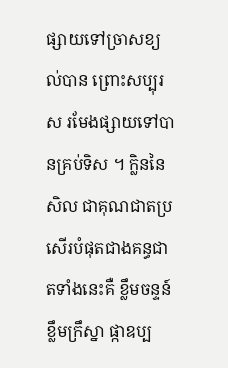ផ្សាយទៅច្រាសខ្យល់បាន ព្រោះសប្បុរស រមែងផ្សាយទៅបានគ្រប់ទិស ។ ក្លិននៃសិល ជាគុណជាតប្រសើរបំផុតជាងគន្ធជាតទាំងនេះគឺ ខ្លឹមចន្ទន៍ ខ្លឹមក្រឹស្នា ផ្កាឧប្ប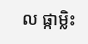ល ផ្កាម្លិះ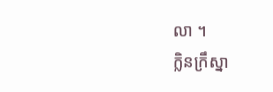លា ។
ក្លិនក្រឹស្នា